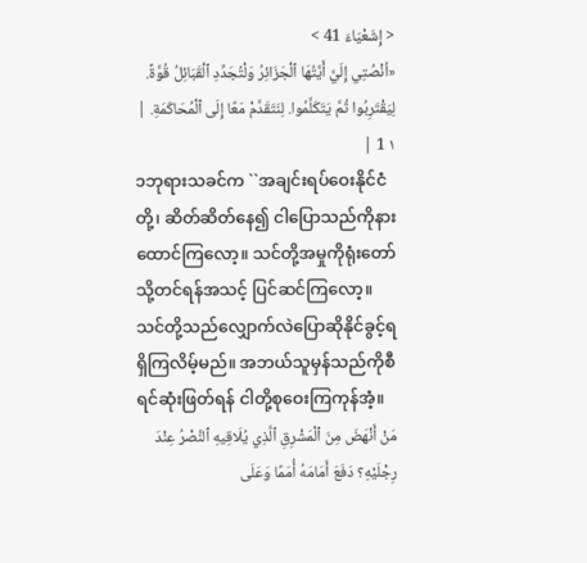< إِشَعْيَاءَ 41 >
«اُنْصُتِي إِلَيَّ أَيَّتُهَا ٱلْجَزَائِرُ وَلْتُجَدِّدِ ٱلْقَبَائِلُ قُوَّةً. لِيَقْتَرِبُوا ثُمَّ يَتَكَلَّمُوا. لِنَتَقَدَّمْ مَعًا إِلَى ٱلْمُحَاكَمَةِ. | ١ 1 |
၁ဘုရားသခင်က ``အချင်းရပ်ဝေးနိုင်ငံတို့၊ ဆိတ်ဆိတ်နေ၍ ငါပြောသည်ကိုနားထောင်ကြလော့။ သင်တို့အမှုကိုရုံးတော်သို့တင်ရန်အသင့် ပြင်ဆင်ကြလော့။ သင်တို့သည်လျှောက်လဲပြောဆိုနိုင်ခွင့်ရရှိကြလိမ့်မည်။ အဘယ်သူမှန်သည်ကိုစီရင်ဆုံးဖြတ်ရန် ငါတို့စုဝေးကြကုန်အံ့။
مَنْ أَنْهَضَ مِنَ ٱلْمَشْرِقِ ٱلَّذِي يُلَاقِيهِ ٱلنَّصْرُ عِنْدَ رِجْلَيْهِ؟ دَفَعَ أَمَامَهُ أُمَمًا وَعَلَى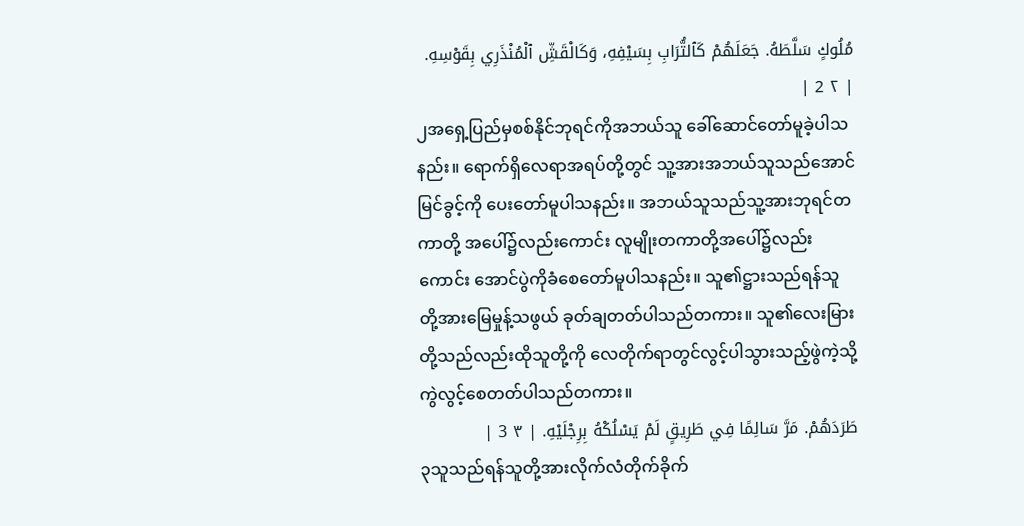مُلُوكٍ سَلَّطَهُ. جَعَلَهُمْ كَٱلتُّرَابِ بِسَيْفِهِ، وَكَالْقَشِّ ٱلْمُنْذَرِي بِقَوْسِهِ. | ٢ 2 |
၂အရှေ့ပြည်မှစစ်နိုင်ဘုရင်ကိုအဘယ်သူ ခေါ်ဆောင်တော်မူခဲ့ပါသနည်း။ ရောက်ရှိလေရာအရပ်တို့တွင် သူ့အားအဘယ်သူသည်အောင်မြင်ခွင့်ကို ပေးတော်မူပါသနည်း။ အဘယ်သူသည်သူ့အားဘုရင်တကာတို့ အပေါ်၌လည်းကောင်း လူမျိုးတကာတို့အပေါ်၌လည်းကောင်း အောင်ပွဲကိုခံစေတော်မူပါသနည်း။ သူ၏ဋ္ဌားသည်ရန်သူတို့အားမြေမှုန့်သဖွယ် ခုတ်ချတတ်ပါသည်တကား။ သူ၏လေးမြားတို့သည်လည်းထိုသူတို့ကို လေတိုက်ရာတွင်လွင့်ပါသွားသည့်ဖွဲကဲ့သို့ ကွဲလွင့်စေတတ်ပါသည်တကား။
طَرَدَهُمْ. مَرَّ سَالِمًا فِي طَرِيقٍ لَمْ يَسْلُكْهُ بِرِجْلَيْهِ. | ٣ 3 |
၃သူသည်ရန်သူတို့အားလိုက်လံတိုက်ခိုက်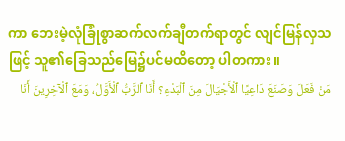ကာ ဘေးမဲ့လုံခြုံစွာဆက်လက်ချီတက်ရာတွင် လျင်မြန်လှသဖြင့် သူ၏ခြေသည်မြေ၌ပင်မထိတော့ ပါတကား။
مَنْ فَعَلَ وَصَنَعَ دَاعِيًا ٱلْأَجْيَالَ مِنَ ٱلْبَدْءِ؟ أَنَا ٱلرَّبُّ ٱلْأَوَّلُ، وَمَعَ ٱلْآخِرِينَ أَنَا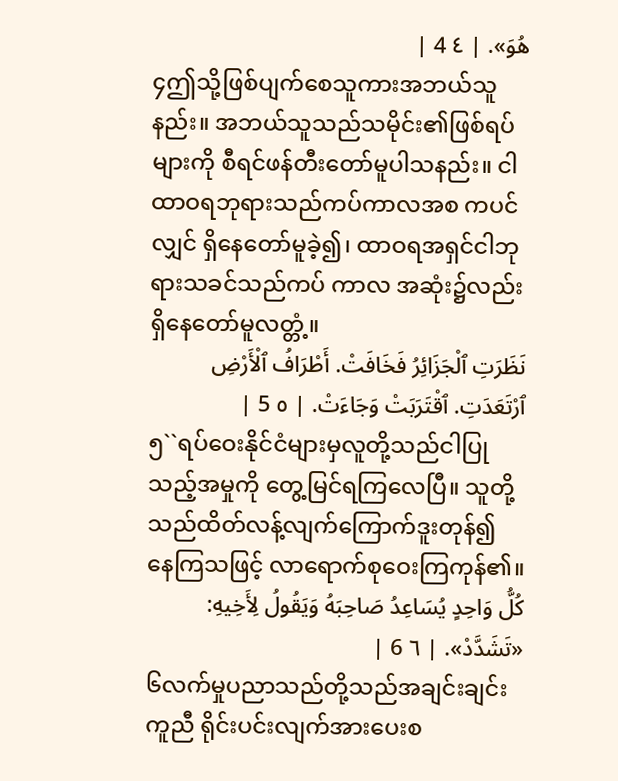هُوَ». | ٤ 4 |
၄ဤသို့ဖြစ်ပျက်စေသူကားအဘယ်သူနည်း။ အဘယ်သူသည်သမိုင်း၏ဖြစ်ရပ်များကို စီရင်ဖန်တီးတော်မူပါသနည်း။ ငါထာဝရဘုရားသည်ကပ်ကာလအစ ကပင်လျှင် ရှိနေတော်မူခဲ့၍၊ ထာဝရအရှင်ငါဘုရားသခင်သည်ကပ် ကာလ အဆုံး၌လည်းရှိနေတော်မူလတ္တံ့။
نَظَرَتِ ٱلْجَزَائِرُ فَخَافَتْ. أَطْرَافُ ٱلْأَرْضِ ٱرْتَعَدَتِ. ٱقْتَرَبَتْ وَجَاءَتْ. | ٥ 5 |
၅``ရပ်ဝေးနိုင်ငံများမှလူတို့သည်ငါပြု သည့်အမှုကို တွေ့မြင်ရကြလေပြီ။ သူတို့သည်ထိတ်လန့်လျက်ကြောက်ဒူးတုန်၍ နေကြသဖြင့် လာရောက်စုဝေးကြကုန်၏။
كُلُّ وَاحِدٍ يُسَاعِدُ صَاحِبَهُ وَيَقُولُ لِأَخِيهِ: «تَشَدَّدْ». | ٦ 6 |
၆လက်မှုပညာသည်တို့သည်အချင်းချင်းကူညီ ရိုင်းပင်းလျက်အားပေးစ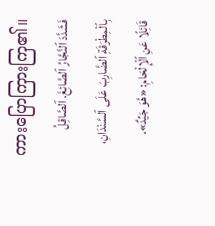ကားပြောကြားကြ၏။
فَشَدَّدَ ٱلنَّجَّارُ ٱلصَّائِغَ. ٱلصَّاقِلُ بِٱلْمِطْرَقَةِ ٱلضَّارِبَ عَلَى ٱلسَّنْدَانِ، قَائِلًا عَنِ ٱلْإِلْحَامِ: «هُوَ جَيِّدٌ».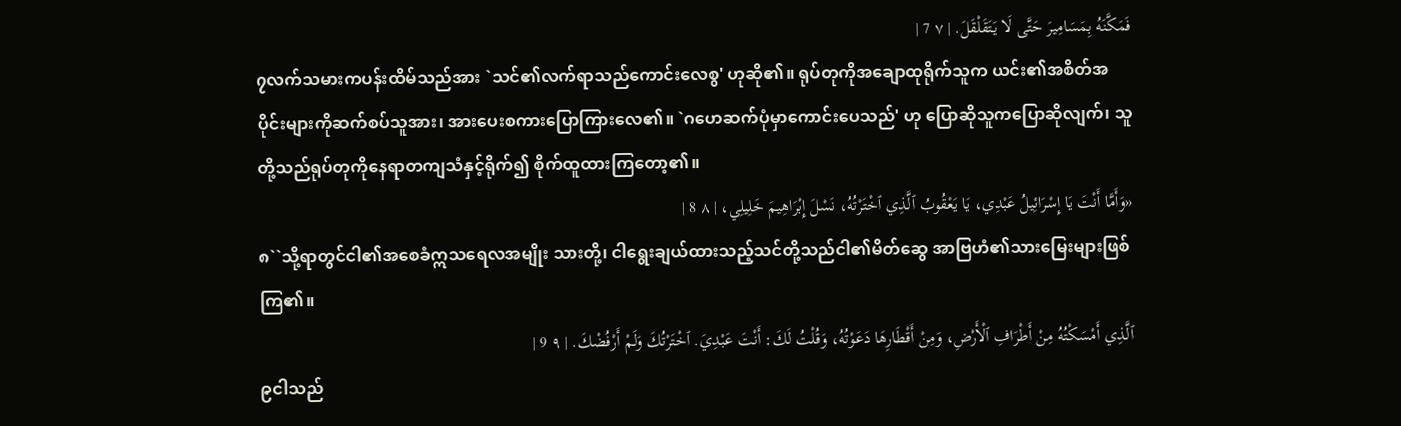فَمَكَّنَهُ بِمَسَامِيرَ حَتَّى لَا يَتَقَلْقَلَ. | ٧ 7 |
၇လက်သမားကပန်းထိမ်သည်အား `သင်၏လက်ရာသည်ကောင်းလေစွ' ဟုဆို၏။ ရုပ်တုကိုအချောထုရိုက်သူက ယင်း၏အစိတ်အပိုင်းများကိုဆက်စပ်သူအား၊ အားပေးစကားပြောကြားလေ၏။ `ဂဟေဆက်ပုံမှာကောင်းပေသည်' ဟု ပြောဆိုသူကပြောဆိုလျက်၊ သူတို့သည်ရုပ်တုကိုနေရာတကျသံနှင့်ရိုက်၍ စိုက်ထူထားကြတော့၏။
«وَأَمَّا أَنْتَ يَا إِسْرَائِيلُ عَبْدِي، يَا يَعْقُوبُ ٱلَّذِي ٱخْتَرْتُهُ، نَسْلَ إِبْرَاهِيمَ خَلِيلِي، | ٨ 8 |
၈``သို့ရာတွင်ငါ၏အစေခံဣသရေလအမျိုး သားတို့၊ ငါရွေးချယ်ထားသည့်သင်တို့သည်ငါ၏မိတ်ဆွေ အာဗြဟံ၏သားမြေးများဖြစ်ကြ၏။
ٱلَّذِي أَمْسَكْتُهُ مِنْ أَطْرَافِ ٱلْأَرْضِ، وَمِنْ أَقْطَارِهَا دَعَوْتُهُ، وَقُلْتُ لَكَ: أَنْتَ عَبْدِيَ. ٱخْتَرْتُكَ وَلَمْ أَرْفُضْكَ. | ٩ 9 |
၉ငါသည်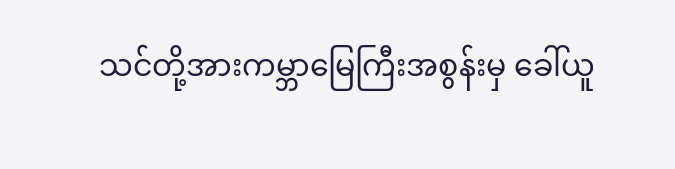သင်တို့အားကမ္ဘာမြေကြီးအစွန်းမှ ခေါ်ယူ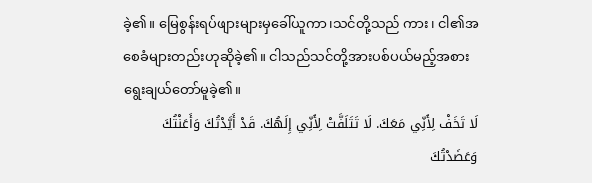ခဲ့၏။ မြေစွန်းရပ်ဖျားများမှခေါ်ယူကာ၊သင်တို့သည် ကား၊ ငါ၏အစေခံများတည်းဟုဆိုခဲ့၏။ ငါသည်သင်တို့အားပစ်ပယ်မည့်အစား ရွေးချယ်တော်မူခဲ့၏။
لَا تَخَفْ لِأَنِّي مَعَكَ. لَا تَتَلَفَّتْ لِأَنِّي إِلَهُكَ. قَدْ أَيَّدْتُكَ وَأَعَنْتُكَ وَعَضَدْتُكَ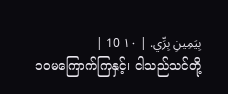بِيَمِينِ بِرِّي. | ١٠ 10 |
၁၀မကြောက်ကြနှင့်၊ ငါသည်သင်တို့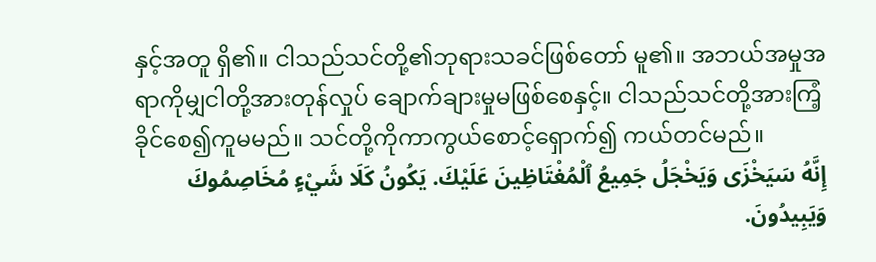နှင့်အတူ ရှိ၏။ ငါသည်သင်တို့၏ဘုရားသခင်ဖြစ်တော် မူ၏။ အဘယ်အမှုအရာကိုမျှငါတို့အားတုန်လှုပ် ချောက်ချားမှုမဖြစ်စေနှင့်။ ငါသည်သင်တို့အားကြံ့ခိုင်စေ၍ကူမမည်။ သင်တို့ကိုကာကွယ်စောင့်ရှောက်၍ ကယ်တင်မည်။
إِنَّهُ سَيَخْزَى وَيَخْجَلُ جَمِيعُ ٱلْمُغْتَاظِينَ عَلَيْكَ. يَكُونُ كَلَا شَيْءٍ مُخَاصِمُوكَ وَيَبِيدُونَ.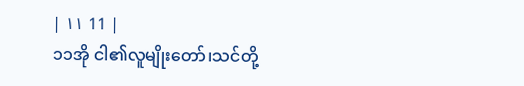| ١١ 11 |
၁၁အို ငါ၏လူမျိုးတော်၊သင်တို့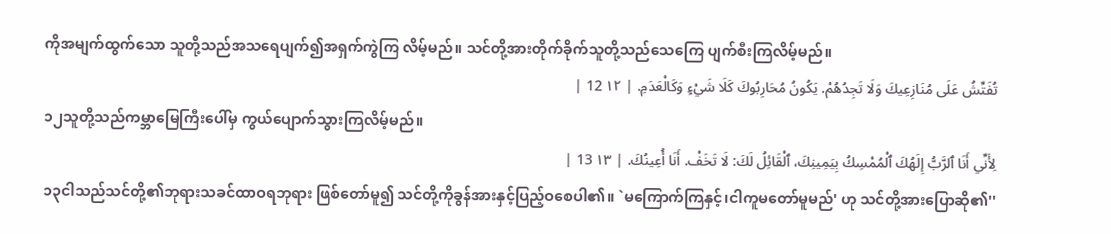ကိုအမျက်ထွက်သော သူတို့သည်အသရေပျက်၍အရှက်ကွဲကြ လိမ့်မည်။ သင်တို့အားတိုက်ခိုက်သူတို့သည်သေကြေ ပျက်စီးကြလိမ့်မည်။
تُفَتِّشُ عَلَى مُنَازِعِيكَ وَلَا تَجِدُهُمْ. يَكُونُ مُحَارِبُوكَ كَلَا شَيْءٍ وَكَالْعَدَمِ. | ١٢ 12 |
၁၂သူတို့သည်ကမ္ဘာမြေကြီးပေါ်မှ ကွယ်ပျောက်သွားကြလိမ့်မည်။
لِأَنِّي أَنَا ٱلرَّبُّ إِلَهُكَ ٱلْمُمْسِكُ بِيَمِينِكَ، ٱلْقَائِلُ لَكَ: لَا تَخَفْ. أَنَا أُعِينُكَ. | ١٣ 13 |
၁၃ငါသည်သင်တို့၏ဘုရားသခင်ထာဝရဘုရား ဖြစ်တော်မူ၍ သင်တို့ကိုခွန်အားနှင့်ပြည့်ဝစေပါ၏။ `မကြောက်ကြနှင့်၊ငါကူမတော်မူမည်' ဟု သင်တို့အားပြောဆို၏''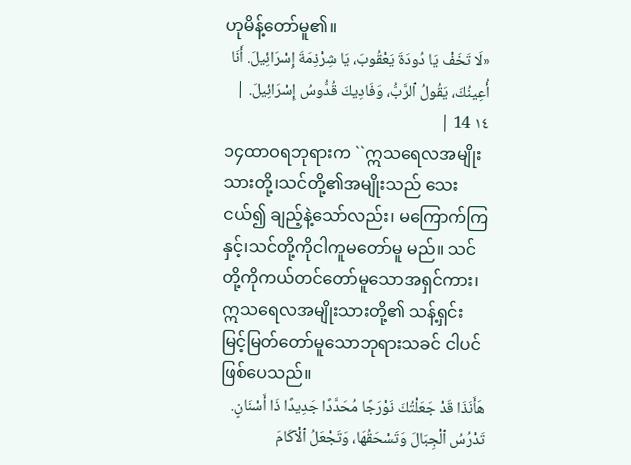ဟုမိန့်တော်မူ၏။
«لَا تَخَفْ يَا دُودَةَ يَعْقُوبَ، يَا شِرْذِمَةَ إِسْرَائِيلَ. أَنَا أُعِينُكَ، يَقُولُ ٱلرَّبُّ، وَفَادِيكَ قُدُّوسُ إِسْرَائِيلَ. | ١٤ 14 |
၁၄ထာဝရဘုရားက ``ဣသရေလအမျိုးသားတို့၊သင်တို့၏အမျိုးသည် သေးငယ်၍ ချည့်နဲ့သော်လည်း၊ မကြောက်ကြနှင့်၊သင်တို့ကိုငါကူမတော်မူ မည်။ သင်တို့ကိုကယ်တင်တော်မူသောအရှင်ကား၊ ဣသရေလအမျိုးသားတို့၏ သန့်ရှင်းမြင့်မြတ်တော်မူသောဘုရားသခင် ငါပင်ဖြစ်ပေသည်။
هَأَنَذَا قَدْ جَعَلْتُكَ نَوْرَجًا مُحَدَّدًا جَدِيدًا ذَا أَسْنَانٍ. تَدْرُسُ ٱلْجِبَالَ وَتَسْحَقُهَا، وَتَجْعَلُ ٱلْآكَامَ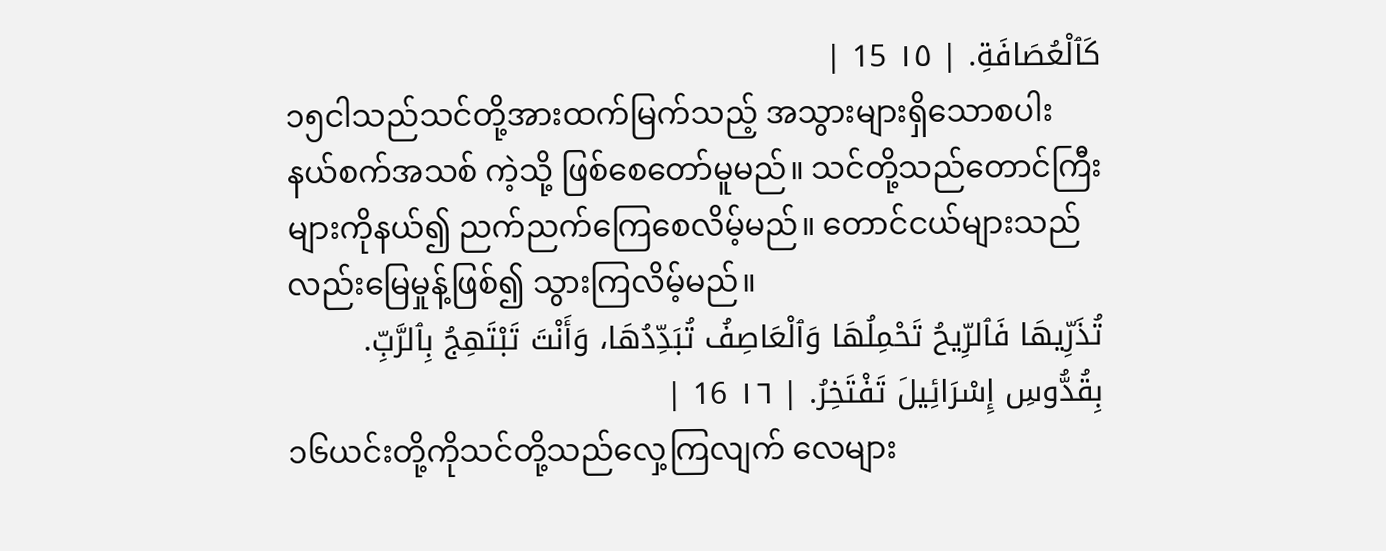كَٱلْعُصَافَةِ. | ١٥ 15 |
၁၅ငါသည်သင်တို့အားထက်မြက်သည့် အသွားများရှိသောစပါးနယ်စက်အသစ် ကဲ့သို့ ဖြစ်စေတော်မူမည်။ သင်တို့သည်တောင်ကြီးများကိုနယ်၍ ညက်ညက်ကြေစေလိမ့်မည်။ တောင်ငယ်များသည်လည်းမြေမှုန့်ဖြစ်၍ သွားကြလိမ့်မည်။
تُذَرِّيهَا فَٱلرِّيحُ تَحْمِلُهَا وَٱلْعَاصِفُ تُبَدِّدُهَا، وَأَنْتَ تَبْتَهِجُ بِٱلرَّبِّ. بِقُدُّوسِ إِسْرَائِيلَ تَفْتَخِرُ. | ١٦ 16 |
၁၆ယင်းတို့ကိုသင်တို့သည်လှေ့ကြလျက် လေများ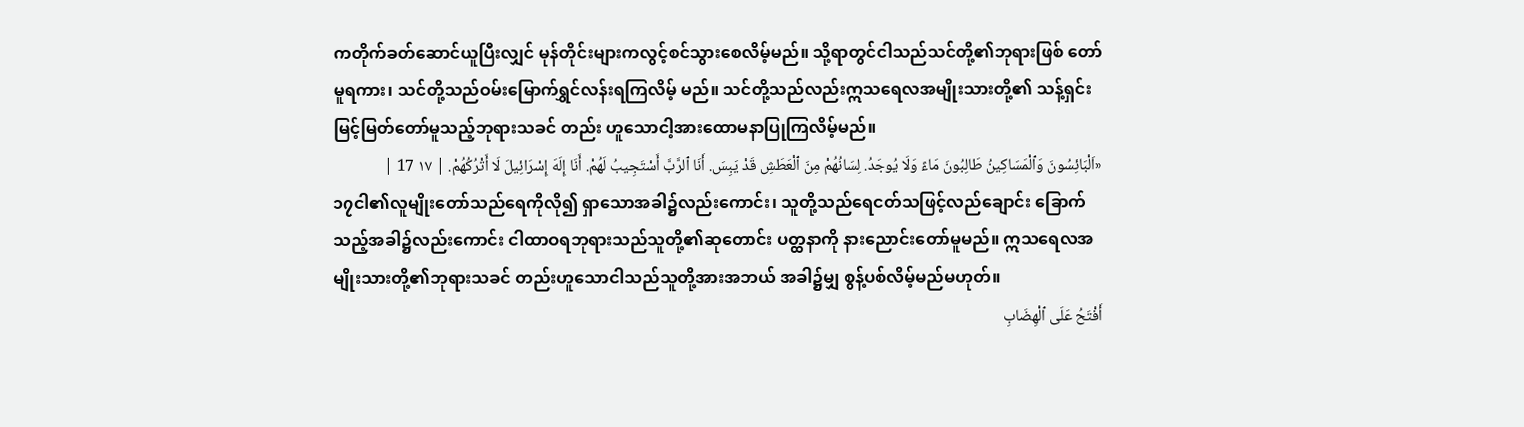ကတိုက်ခတ်ဆောင်ယူပြီးလျှင် မုန်တိုင်းများကလွင့်စင်သွားစေလိမ့်မည်။ သို့ရာတွင်ငါသည်သင်တို့၏ဘုရားဖြစ် တော်မူရကား၊ သင်တို့သည်ဝမ်းမြောက်ရွှင်လန်းရကြလိမ့် မည်။ သင်တို့သည်လည်းဣသရေလအမျိုးသားတို့၏ သန့်ရှင်းမြင့်မြတ်တော်မူသည့်ဘုရားသခင် တည်း ဟူသောငါ့အားထောမနာပြုကြလိမ့်မည်။
«اَلْبَائِسُونَ وَٱلْمَسَاكِينُ طَالِبُونَ مَاءً وَلَا يُوجَدُ. لِسَانُهُمْ مِنَ ٱلْعَطَشِ قَدْ يَبِسَ. أَنَا ٱلرَّبَّ أَسْتَجِيبُ لَهُمْ. أَنَا إِلَهَ إِسْرَائِيلَ لَا أَتْرُكُهُمْ. | ١٧ 17 |
၁၇ငါ၏လူမျိုးတော်သည်ရေကိုလို၍ ရှာသောအခါ၌လည်းကောင်း၊ သူတို့သည်ရေငတ်သဖြင့်လည်ချောင်း ခြောက်သည့်အခါ၌လည်းကောင်း ငါထာဝရဘုရားသည်သူတို့၏ဆုတောင်း ပတ္ထနာကို နားညောင်းတော်မူမည်။ ဣသရေလအမျိုးသားတို့၏ဘုရားသခင် တည်းဟူသောငါသည်သူတို့အားအဘယ် အခါ၌မျှ စွန့်ပစ်လိမ့်မည်မဟုတ်။
أَفْتَحُ عَلَى ٱلْهِضَابِ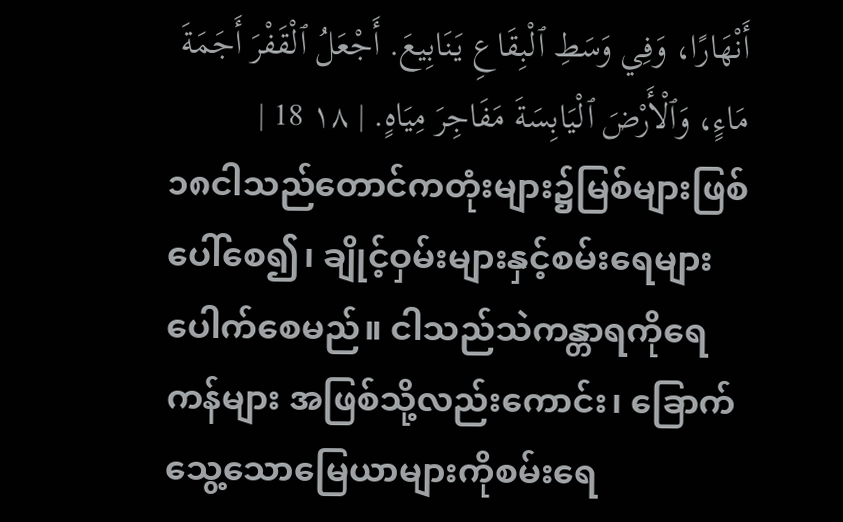أَنْهَارًا، وَفِي وَسَطِ ٱلْبِقَاعِ يَنَابِيعَ. أَجْعَلُ ٱلْقَفْرَ أَجَمَةَ مَاءٍ، وَٱلْأَرْضَ ٱلْيَابِسَةَ مَفَاجِرَ مِيَاهٍ. | ١٨ 18 |
၁၈ငါသည်တောင်ကတုံးများ၌မြစ်များဖြစ်ပေါ်စေ၍၊ ချိုင့်ဝှမ်းများနှင့်စမ်းရေများပေါက်စေမည်။ ငါသည်သဲကန္တာရကိုရေကန်များ အဖြစ်သို့လည်းကောင်း၊ ခြောက်သွေ့သောမြေယာများကိုစမ်းရေ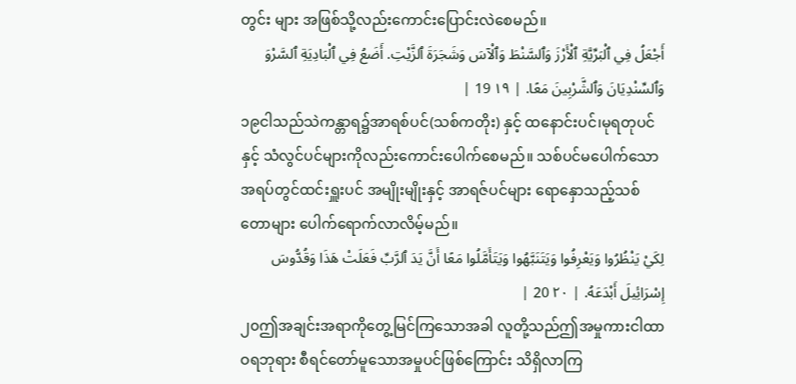တွင်း များ အဖြစ်သို့လည်းကောင်းပြောင်းလဲစေမည်။
أَجْعَلُ فِي ٱلْبَرِّيَّةِ ٱلْأَرْزَ وَٱلسَّنْطَ وَٱلْآسَ وَشَجَرَةَ ٱلزَّيْتِ. أَضَعُ فِي ٱلْبَادِيَةِ ٱلسَّرْوَ وَٱلسِّنْدِيَانَ وَٱلشَّرْبِينَ مَعًا. | ١٩ 19 |
၁၉ငါသည်သဲကန္တာရ၌အာရစ်ပင်(သစ်ကတိုး) နှင့် ထနောင်းပင်၊မုရတုပင်နှင့် သံလွင်ပင်များကိုလည်းကောင်းပေါက်စေမည်။ သစ်ပင်မပေါက်သောအရပ်တွင်ထင်းရှူးပင် အမျိုးမျိုးနှင့် အာရဇ်ပင်များ ရောနှောသည့်သစ်တောများ ပေါက်ရောက်လာလိမ့်မည်။
لِكَيْ يَنْظُرُوا وَيَعْرِفُوا وَيَتَنَبَّهُوا وَيَتَأَمَّلُوا مَعًا أَنَّ يَدَ ٱلرَّبِّ فَعَلَتْ هَذَا وَقُدُّوسَ إِسْرَائِيلَ أَبْدَعَهُ. | ٢٠ 20 |
၂၀ဤအချင်းအရာကိုတွေ့မြင်ကြသောအခါ လူတို့သည်ဤအမှုကားငါထာဝရဘုရား စီရင်တော်မူသောအမှုပင်ဖြစ်ကြောင်း သိရှိလာကြ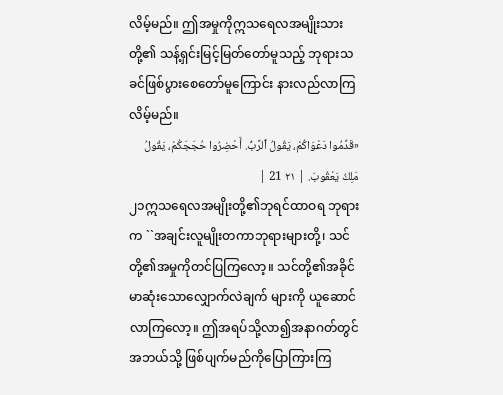လိမ့်မည်။ ဤအမှုကိုဣသရေလအမျိုးသားတို့၏ သန့်ရှင်းမြင့်မြတ်တော်မူသည့် ဘုရားသခင်ဖြစ်ပွားစေတော်မူကြောင်း နားလည်လာကြလိမ့်မည်။
«قَدِّمُوا دَعْوَاكُمْ، يَقُولُ ٱلرَّبُّ. أَحْضِرُوا حُجَجَكُمْ، يَقُولُ مَلِكُ يَعْقُوبَ. | ٢١ 21 |
၂၁ဣသရေလအမျိုးတို့၏ဘုရင်ထာဝရ ဘုရားက ``အချင်းလူမျိုးတကာဘုရားများတို့၊ သင်တို့၏အမှုကိုတင်ပြကြလော့။ သင်တို့၏အခိုင်မာဆုံးသောလျှောက်လဲချက် များကို ယူဆောင်လာကြလော့။ ဤအရပ်သို့လာ၍အနာဂတ်တွင်အဘယ်သို့ ဖြစ်ပျက်မည်ကိုပြောကြားကြ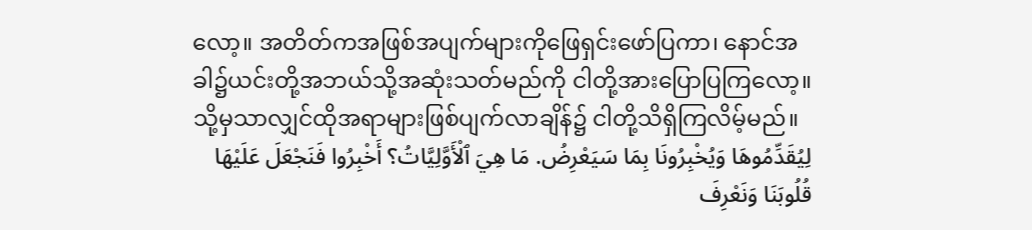လော့။ အတိတ်ကအဖြစ်အပျက်များကိုဖြေရှင်းဖော်ပြကာ၊ နောင်အခါ၌ယင်းတို့အဘယ်သို့အဆုံးသတ်မည်ကို ငါတို့အားပြောပြကြလော့။ သို့မှသာလျှင်ထိုအရာများဖြစ်ပျက်လာချိန်၌ ငါတို့သိရှိကြလိမ့်မည်။
لِيُقَدِّمُوهَا وَيُخْبِرُونَا بِمَا سَيَعْرِضُ. مَا هِيَ ٱلْأَوَّلِيَّاتُ؟ أَخْبِرُوا فَنَجْعَلَ عَلَيْهَا قُلُوبَنَا وَنَعْرِفَ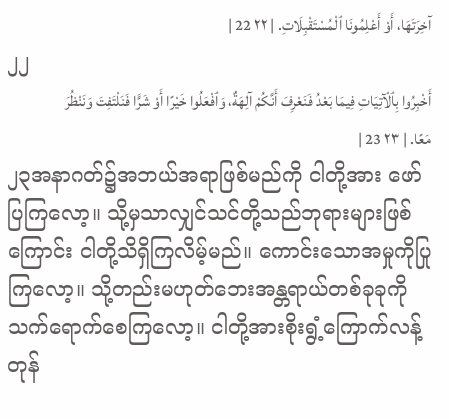آخِرَتَهَا، أَوْ أَعْلِمُونَا ٱلْمُسْتَقْبِلَاتِ. | ٢٢ 22 |
၂၂
أَخْبِرُوا بِٱلْآتِيَاتِ فِيمَا بَعْدُ فَنَعْرِفَ أَنَّكُمْ آلِهَةٌ، وَٱفْعَلُوا خَيْرًا أَوْ شَرًّا فَنَلْتَفِتَ وَنَنْظُرَ مَعًا. | ٢٣ 23 |
၂၃အနာဂတ်၌အဘယ်အရာဖြစ်မည်ကို ငါတို့အား ဖော်ပြကြလော့။ သို့မှသာလျှင်သင်တို့သည်ဘုရားများဖြစ် ကြောင်း ငါတို့သိရှိကြလိမ့်မည်။ ကောင်းသောအမှုကိုပြုကြလော့။ သို့တည်းမဟုတ်ဘေးအန္တရာယ်တစ်ခုခုကို သက်ရောက်စေကြလော့။ ငါတို့အားစိုးရွံ့ကြောက်လန့်တုန်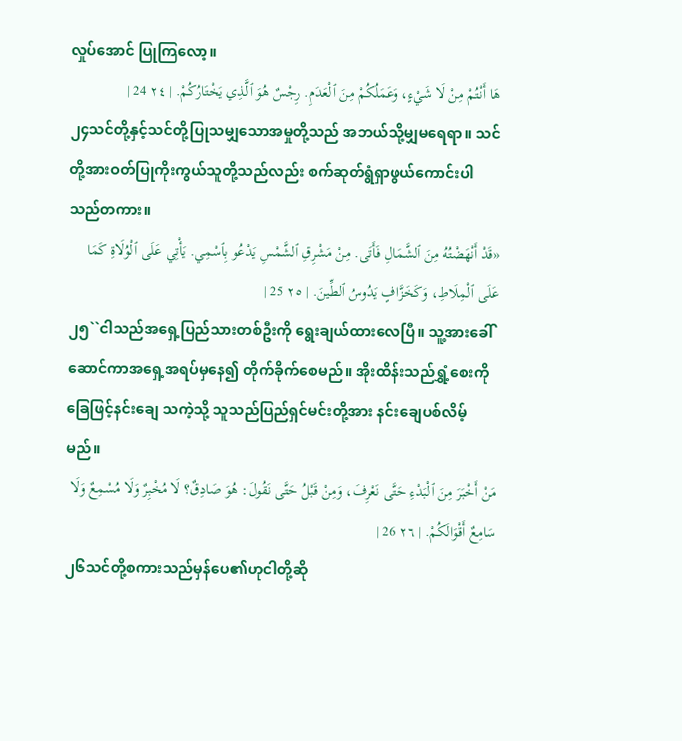လှုပ်အောင် ပြုကြလော့။
هَا أَنْتُمْ مِنْ لَا شَيْءٍ، وَعَمَلُكُمْ مِنَ ٱلْعَدَمِ. رِجْسٌ هُوَ ٱلَّذِي يَخْتَارُكُمْ. | ٢٤ 24 |
၂၄သင်တို့နှင့်သင်တို့ပြုသမျှသောအမှုတို့သည် အဘယ်သို့မျှမရေရာ။ သင်တို့အားဝတ်ပြုကိုးကွယ်သူတို့သည်လည်း စက်ဆုတ်ရွံရှာဖွယ်ကောင်းပါသည်တကား။
«قَدْ أَنْهَضْتُهُ مِنَ ٱلشَّمَالِ فَأَتَى. مِنْ مَشْرِقِ ٱلشَّمْسِ يَدْعُو بِٱسْمِي. يَأْتِي عَلَى ٱلْوُلَاةِ كَمَا عَلَى ٱلْمِلَاطِ، وَكَخَزَّافٍ يَدُوسُ ٱلطِّينَ. | ٢٥ 25 |
၂၅``ငါသည်အရှေ့ပြည်သားတစ်ဦးကို ရွေးချယ်ထားလေပြီ။ သူ့အားခေါ်ဆောင်ကာအရှေ့အရပ်မှနေ၍ တိုက်ခိုက်စေမည်။ အိုးထိန်းသည်ရွှံ့စေးကိုခြေဖြင့်နင်းချေ သကဲ့သို့ သူသည်ပြည်ရှင်မင်းတို့အား နင်းချေပစ်လိမ့်မည်။
مَنْ أَخْبَرَ مِنَ ٱلْبَدْءِ حَتَّى نَعْرِفَ، وَمِنْ قَبْلُ حَتَّى نَقُولَ: هُوَ صَادِقٌ؟ لَا مُخْبِرٌ وَلَا مُسْمِعٌ وَلَا سَامِعٌ أَقْوَالَكُمْ. | ٢٦ 26 |
၂၆သင်တို့စကားသည်မှန်ပေ၏ဟုငါတို့ဆို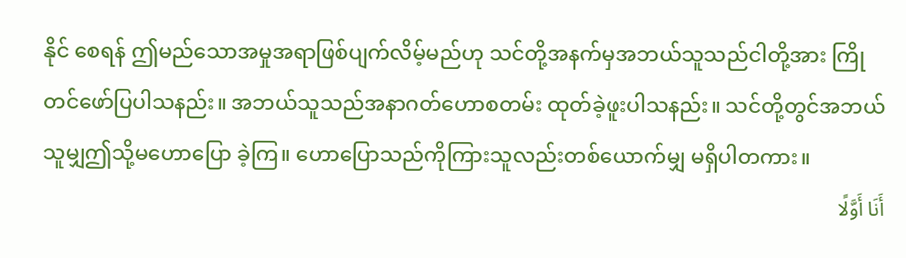နိုင် စေရန် ဤမည်သောအမှုအရာဖြစ်ပျက်လိမ့်မည်ဟု သင်တို့အနက်မှအဘယ်သူသည်ငါတို့အား ကြိုတင်ဖော်ပြပါသနည်း။ အဘယ်သူသည်အနာဂတ်ဟောစတမ်း ထုတ်ခဲ့ဖူးပါသနည်း။ သင်တို့တွင်အဘယ်သူမျှဤသို့မဟောပြော ခဲ့ကြ။ ဟောပြောသည်ကိုကြားသူလည်းတစ်ယောက်မျှ မရှိပါတကား။
أَنَا أَوَّلًا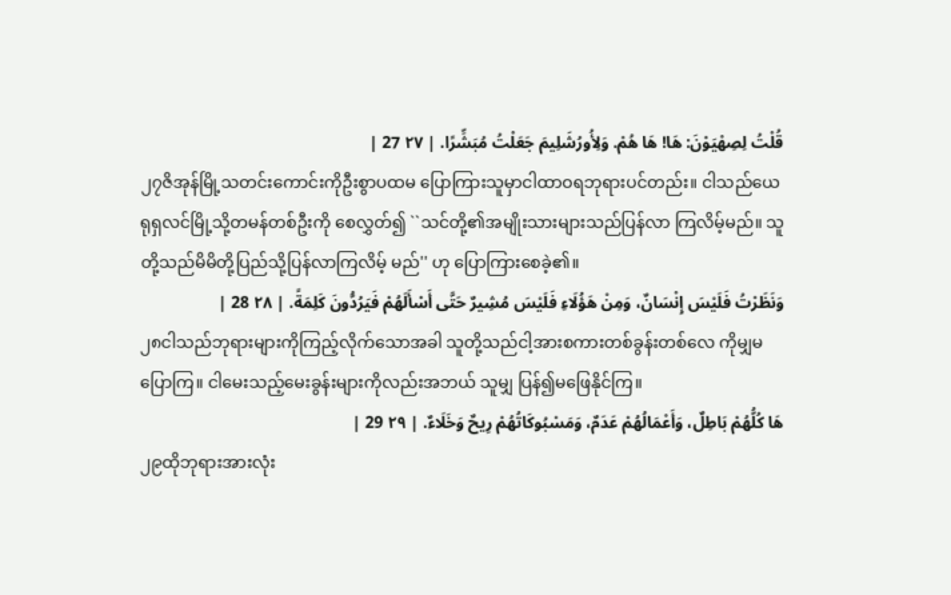قُلْتُ لِصِهْيَوْنَ: هَا! هَا هُمْ. وَلِأُورُشَلِيمَ جَعَلْتُ مُبَشِّرًا. | ٢٧ 27 |
၂၇ဇိအုန်မြို့သတင်းကောင်းကိုဦးစွာပထမ ပြောကြားသူမှာငါထာဝရဘုရားပင်တည်း။ ငါသည်ယေရုရှလင်မြို့သို့တမန်တစ်ဦးကို စေလွှတ်၍ ``သင်တို့၏အမျိုးသားများသည်ပြန်လာ ကြလိမ့်မည်။ သူတို့သည်မိမိတို့ပြည်သို့ပြန်လာကြလိမ့် မည်'' ဟု ပြောကြားစေခဲ့၏။
وَنَظَرْتُ فَلَيْسَ إِنْسَانٌ، وَمِنْ هَؤُلَاءِ فَلَيْسَ مُشِيرٌ حَتَّى أَسْأَلَهُمْ فَيَرُدُّونَ كَلِمَةً. | ٢٨ 28 |
၂၈ငါသည်ဘုရားများကိုကြည့်လိုက်သောအခါ သူတို့သည်ငါ့အားစကားတစ်ခွန်းတစ်လေ ကိုမျှမပြောကြ။ ငါမေးသည့်မေးခွန်းများကိုလည်းအဘယ် သူမျှ ပြန်၍မဖြေနိုင်ကြ။
هَا كُلُّهُمْ بَاطِلٌ، وَأَعْمَالُهُمْ عَدَمٌ، وَمَسْبُوكَاتُهُمْ رِيحٌ وَخَلَاءٌ. | ٢٩ 29 |
၂၉ထိုဘုရားအားလုံး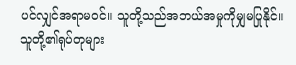ပင်လျှင်အရာမဝင်။ သူတို့သည်အဘယ်အမှုကိုမျှမပြုနိုင်။ သူတို့၏ရုပ်တုများ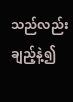သည်လည်းချည့်နဲ့၍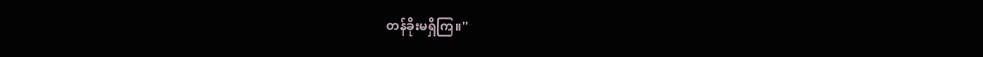တန်ခိုးမရှိကြ။''